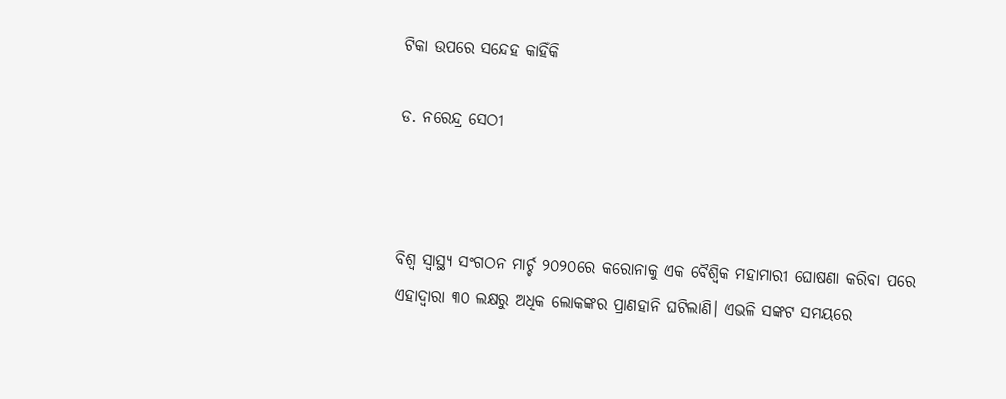ଟିକା ଉପରେ ସନ୍ଦେହ କାହିଁକି

ଡ. ନରେନ୍ଦ୍ର ସେଠୀ



ବିଶ୍ୱ ସ୍ବାସ୍ଥ୍ୟ ସଂଗଠନ ମାର୍ଚ୍ଚ ୨୦୨୦ରେ କରୋନାକୁ ଏକ ବୈଶ୍ୱିକ ମହାମାରୀ ଘୋଷଣା କରିବା ପରେ ଏହାଦ୍ୱାରା ୩୦ ଲକ୍ଷରୁ ଅଧିକ ଲୋକଙ୍କର ପ୍ରାଣହାନି ଘଟିଲାଣି। ଏଭଳି ସଙ୍କଟ ସମୟରେ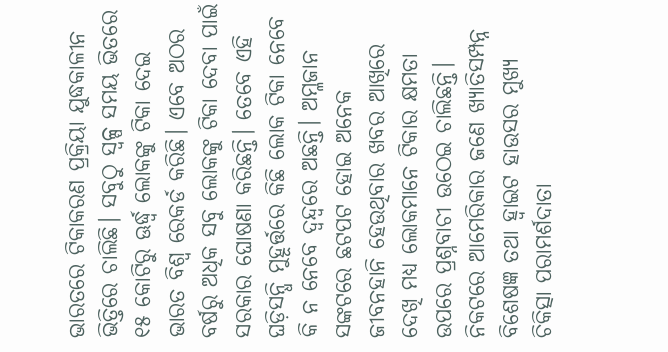ଭାରତରେ ଟିକାକରଣ ପ୍ରକ୍ରିୟା ଯୁଦ୍ଧକାଳୀନ ଭିତ୍ତିରେ ଚାଲିଛି। ସବୁଠୁ ସ୍ବଳ୍ପ ସମୟ ଭିତରେ ୧୫ କୋଟିରୁ ଊର୍ଦ୍ଧ୍ୱ ଲୋକଙ୍କୁ ଟିକା ଦେଇ ଭାରତ ବିଶ୍ୱ ରେକର୍ଡ କରିଛି। ଏବେ ଅଠର ବର୍ଷରୁ ଅଧିକ ସବୁ ଲୋକଙ୍କୁ ଟିକା ଦେବା ପାଇଁ ସରକାର ଘୋଷଣା କରିଛନ୍ତି। ତେବେ ଏହି ଘଡ଼ିସନ୍ଧି ମୁହୂର୍ତ୍ତରେ କିଛି ଲୋକ ଟିକା ନେବେ କି ନ ନେବେ ଦ୍ୱନ୍ଦ୍ୱରେ ଅଛନ୍ତି। ଅମ୍ଳଜାନ ସଙ୍କଟରେ ଛଟପଟ ହୋଇ ଅନେକ ଜୀବନହାନି ହେଉଥିବାର ଖବର ଆଖିରେ ଦେଖି ମଧ୍ୟ ଲୋକମାନେ ଟିକାର କ୍ଷମତା ଉପରେ ପ୍ରଶ୍ନବାଚୀ ଉଠେଇ ଚାଲିଛନ୍ତି।
ନିକଟରେ ଆମେରିକାର ଜଣେ ଖ୍ୟାତିସମ୍ପନ୍ନ ବିଶେଷଜ୍ଞ ତଥା ହ୍ବାଇଟ ହାଉସର ମୁଖ୍ୟ ଚିକିତ୍ସା ପରାମର୍ଶଦାତା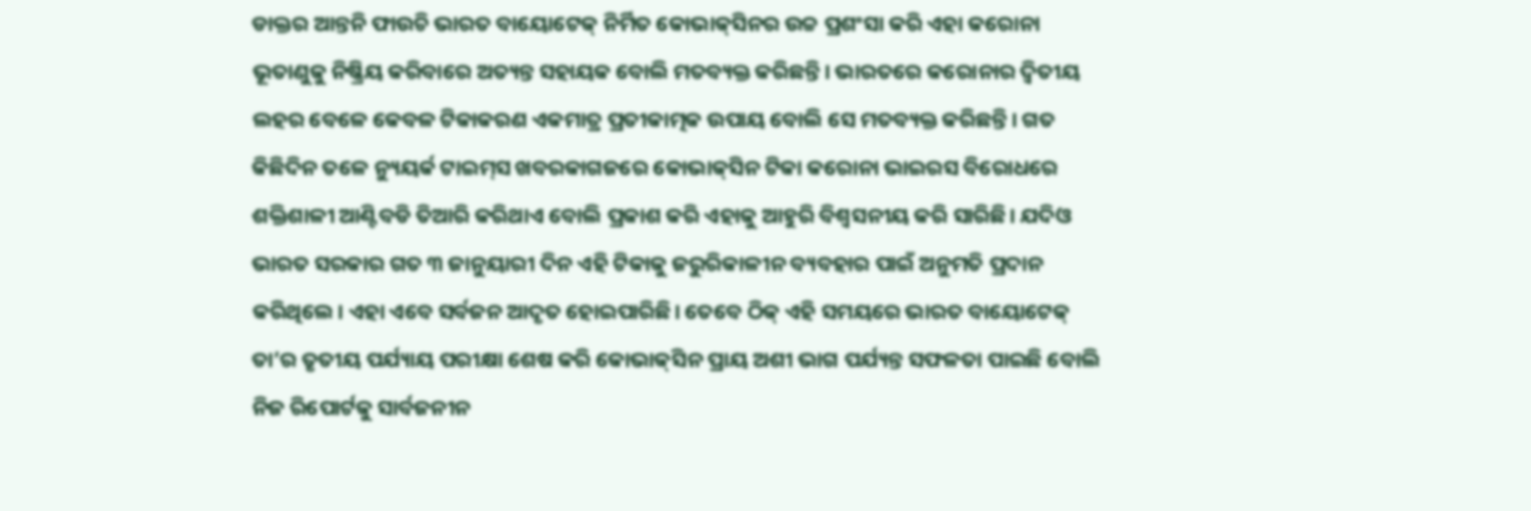ଡାକ୍ତର ଆନ୍ତନି ଫାଉଚି ଭାରତ ବାୟୋଟେକ୍‌ ନିର୍ମିତ କୋଭାକ୍‌ସିନର ଉଚ୍ଚ ପ୍ରଶଂସା କରି ଏହା କରୋନା ଭୂତାଣୁକୁ ନିଷ୍କ୍ରିୟ କରିବାରେ ଅତ୍ୟନ୍ତ ସହାୟକ ବୋଲି ମତବ୍ୟକ୍ତ କରିଛନ୍ତି। ଭାରତରେ କରୋନାର ଦ୍ୱିତୀୟ ଲହର ବେଳେ କେବଳ ଟିକାକରଣ ଏକମାତ୍ର ପ୍ରତୀକାତ୍ମକ ଉପାୟ ବୋଲି ସେ ମତବ୍ୟକ୍ତ କରିଛନ୍ତି। ଗତ କିଛିଦିନ ତଳେ ନ୍ୟୁୟର୍କ ଟାଇମ୍‌ସ ଖବରକାଗଜରେ କୋଭାକ୍‌ସିନ ଟିକା କରୋନା ଭାଇରସ ବିରୋଧରେ ଶକ୍ତିଶାଳୀ ଆଣ୍ଟିବଡି ତିଆରି କରିଥାଏ ବୋଲି ପ୍ରକାଶ କରି ଏହାକୁ ଆହୁରି ବିଶ୍ୱସନୀୟ କରି ସାରିଛି। ଯଦିଓ ଭାରତ ସରକାର ଗତ ୩ ଜାନୁୟାରୀ ଦିନ ଏହି ଟିକାକୁ ଜରୁରିକାଳୀନ ବ୍ୟବହାର ପାଇଁ ଅନୁମତି ପ୍ରଦାନ କରିଥିଲେ। ଏହା ଏବେ ସର୍ବଜନ ଆଦୃତ ହୋଇପାରିଛି। ତେବେ ଠିକ୍‌ ଏହି ସମୟରେ ଭାରତ ବାୟୋଟେକ୍‌ ତା’ର ତୃତୀୟ ପର୍ଯ୍ୟାୟ ପରୀକ୍ଷା ଶେଷ କରି କୋଭାକ୍‌ସିନ ପ୍ରାୟ ଅଶୀ ଭାଗ ପର୍ଯ୍ୟନ୍ତ ସଫଳତା ପାଇଛି ବୋଲି ନିଜ ରିପୋର୍ଟକୁ ସାର୍ବଜନୀନ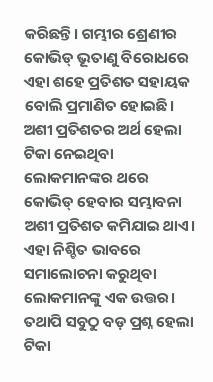କରିଛନ୍ତି। ଗମ୍ଭୀର ଶ୍ରେଣୀର କୋଭିଡ୍‌ ଭୂତାଣୁ ବିରୋଧରେ ଏହା ଶହେ ପ୍ରତିଶତ ସହାୟକ ବୋଲି ପ୍ରମାଣିତ ହୋଇଛି। ଅଶୀ ପ୍ରତିଶତର ଅର୍ଥ ହେଲା ଟିକା ନେଇଥିବା ଲୋକମାନଙ୍କର ଥରେ କୋଭିଡ୍‌ ହେବାର ସମ୍ଭାବନା ଅଶୀ ପ୍ରତିଶତ କମିଯାଇ ଥାଏ। ଏହା ନିଶ୍ଚିତ ଭାବରେ ସମାଲୋଚନା କରୁଥିବା ଲୋକମାନଙ୍କୁ ଏକ ଉତ୍ତର। ତଥାପି ସବୁଠୁ ବଡ଼ ପ୍ରଶ୍ନ ହେଲା ଟିକା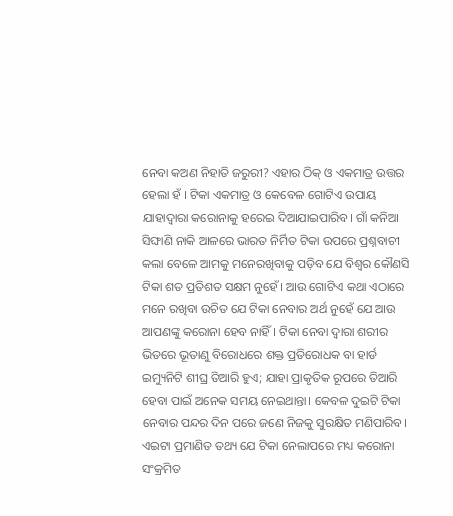ନେବା କଅଣ ନିହାତି ଜରୁରୀ? ଏହାର ଠିକ୍‌ ଓ ଏକମାତ୍ର ଉତ୍ତର ହେଲା ହଁ । ଟିକା ଏକମାତ୍ର ଓ କେବେଳ ଗୋଟିଏ ଉପାୟ ଯାହାଦ୍ୱାରା କରୋନାକୁ ହରେଇ ଦିଆଯାଇପାରିବ। ଗାଁ କନିଆ ସିଙ୍ଘାଣି ନାକି ଆଳରେ ଭାରତ ନିର୍ମିତ ଟିକା ଉପରେ ପ୍ରଶ୍ନବାଚୀ କଲା ବେଳେ ଆମକୁ ମନେରଖିବାକୁ ପଡ଼ିବ ଯେ ବିଶ୍ୱର କୌଣସି ଟିକା ଶତ ପ୍ରତିଶତ ସକ୍ଷମ ନୁହେଁ। ଆଉ ଗୋଟିଏ କଥା ଏଠାରେ ମନେ ରଖିବା ଉଚିତ ଯେ ଟିକା ନେବାର ଅର୍ଥ ନୁହେଁ ଯେ ଆଉ ଆପଣଙ୍କୁ କରୋନା ହେବ ନାହିଁ। ଟିକା ନେବା ଦ୍ୱାରା ଶରୀର ଭିତରେ ଭୂତାଣୁ ବିରୋଧରେ ଶକ୍ତ ପ୍ରତିରୋଧକ ବା ହାର୍ଡ ଇମ୍ୟୁନିଟି ଶୀଘ୍ର ତିଆରି ହୁଏ; ଯାହା ପ୍ରାକୃତିକ ରୂପରେ ତିଆରି ହେବା ପାଇଁ ଅନେକ ସମୟ ନେଇଥାନ୍ତା। କେବଳ ଦୁଇଟି ଟିକା ନେବାର ପନ୍ଦର ଦିନ ପରେ ଜଣେ ନିଜକୁ ସୁରକ୍ଷିତ ମଣିପାରିବ। ଏଇଟା ପ୍ରମାଣିତ ତଥ୍ୟ ଯେ ଟିକା ନେଲାପରେ ମଧ୍ୟ କରୋନା ସଂକ୍ରମିତ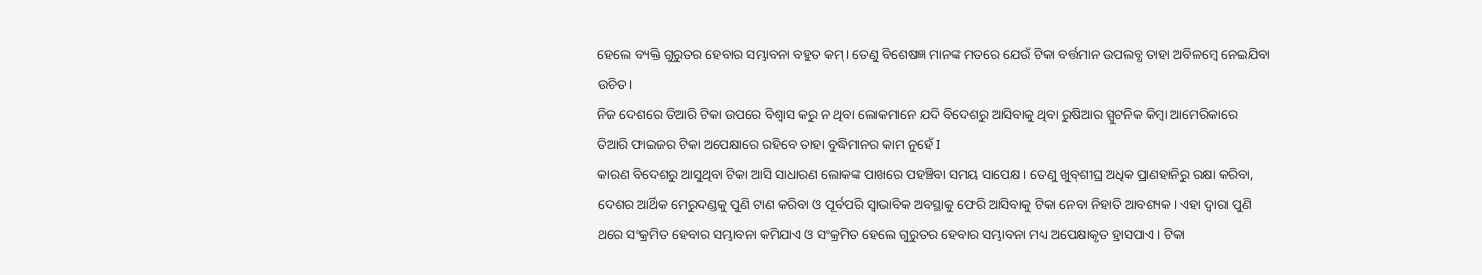ହେଲେ ବ୍ୟକ୍ତି ଗୁରୁତର ହେବାର ସମ୍ଭାବନା ବହୁତ କମ୍‌। ତେଣୁ ବିଶେଷଜ୍ଞ ମାନଙ୍କ ମତରେ ଯେଉଁ ଟିକା ବର୍ତ୍ତମାନ ଉପଲବ୍ଧ ତାହା ଅବିଳମ୍ବେ ନେଇଯିବା ଉଚିତ।
ନିଜ ଦେଶରେ ତିଆରି ଟିକା ଉପରେ ବିଶ୍ୱାସ କରୁ ନ ଥିବା ଲୋକମାନେ ଯଦି ବିଦେଶରୁ ଆସିବାକୁ ଥିବା ରୁଷିଆର ସ୍ପୁଟନିକ କିମ୍ବା ଆମେରିକାରେ ତିଆରି ଫାଇଜର ଟିକା ଅପେକ୍ଷାରେ ରହିବେ ତାହା ବୁଦ୍ଧିମାନର କାମ ନୁହେଁ I
କାରଣ ବିଦେଶରୁ ଆସୁଥିବା ଟିକା ଆସି ସାଧାରଣ ଲୋକଙ୍କ ପାଖରେ ପହଞ୍ଚିବା ସମୟ ସାପେକ୍ଷ। ତେଣୁ ଖୁବ୍‌ଶୀଘ୍ର ଅଧିକ ପ୍ରାଣହାନିରୁ ରକ୍ଷା କରିବା, ଦେଶର ଆର୍ଥିକ ମେରୁଦଣ୍ଡକୁ ପୁଣି ଟାଣ କରିବା ଓ ପୂର୍ବପରି ସ୍ବାଭାବିକ ଅବସ୍ଥାକୁ ଫେରି ଆସିବାକୁ ଟିକା ନେବା ନିହାତି ଆବଶ୍ୟକ। ଏହା ଦ୍ୱାରା ପୁଣି ଥରେ ସଂକ୍ରମିତ ହେବାର ସମ୍ଭାବନା କମିଯାଏ ଓ ସଂକ୍ରମିତ ହେଲେ ଗୁରୁତର ହେବାର ସମ୍ଭାବନା ମଧ୍ୟ ଅପେକ୍ଷାକୃତ ହ୍ରାସପାଏ। ଟିକା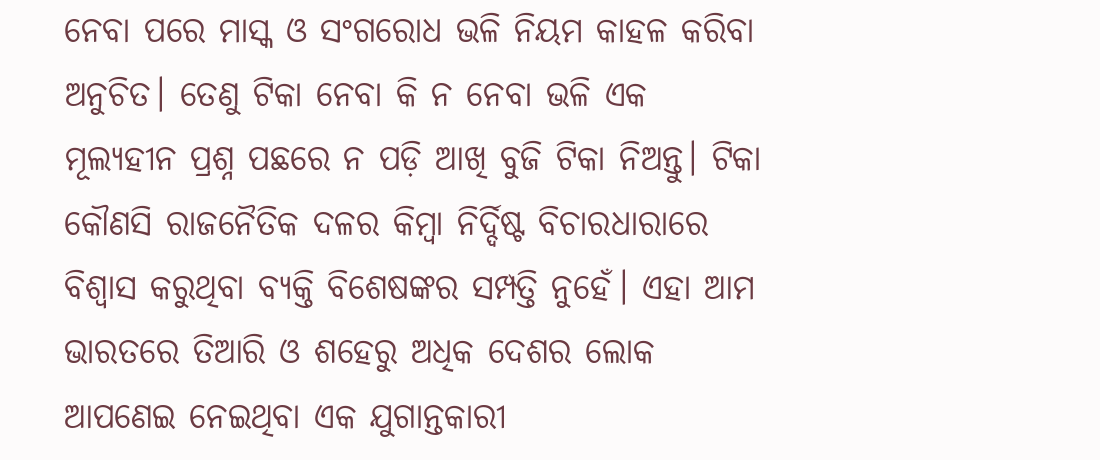ନେବା ପରେ ମାସ୍କ ଓ ସଂଗରୋଧ ଭଳି ନିୟମ କାହଳ କରିବା ଅନୁଚିତ। ତେଣୁ ଟିକା ନେବା କି ନ ନେବା ଭଳି ଏକ ମୂଲ୍ୟହୀନ ପ୍ରଶ୍ନ ପଛରେ ନ ପଡ଼ି ଆଖି ବୁଜି ଟିକା ନିଅନ୍ତୁ। ଟିକା କୌଣସି ରାଜନୈତିକ ଦଳର କିମ୍ବା ନିର୍ଦ୍ଦିଷ୍ଟ ବିଚାରଧାରାରେ ବିଶ୍ୱାସ କରୁଥିବା ବ୍ୟକ୍ତି ବିଶେଷଙ୍କର ସମ୍ପତ୍ତି ନୁହେଁ। ଏହା ଆମ ଭାରତରେ ତିଆରି ଓ ଶହେରୁ ଅଧିକ ଦେଶର ଲୋକ ଆପଣେଇ ନେଇଥିବା ଏକ ଯୁଗାନ୍ତକାରୀ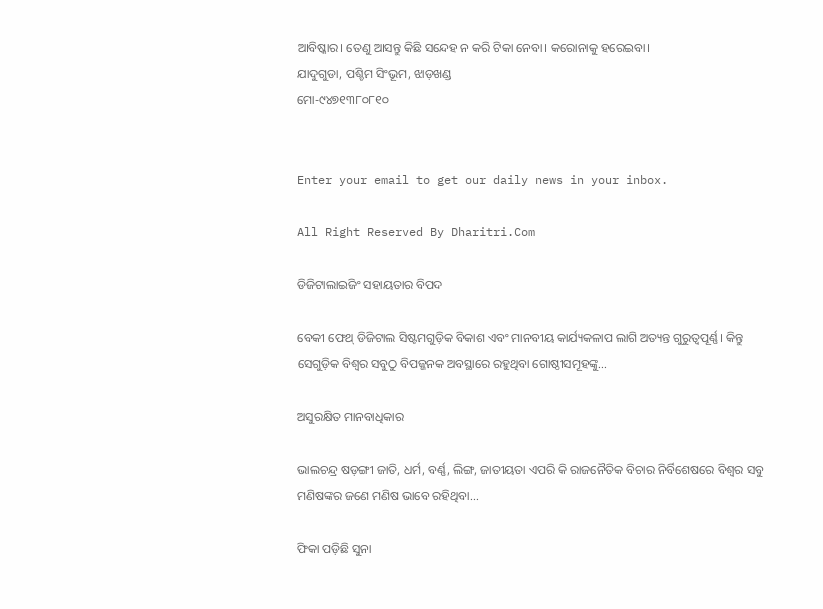ଆବିଷ୍କାର। ତେଣୁ ଆସନ୍ତୁ କିଛି ସନ୍ଦେହ ନ କରି ଟିକା ନେବା। କରୋନାକୁ ହରେଇବା।
ଯାଦୁଗୁଡା, ପଶ୍ଚିମ ସିଂଭୂମ, ଝାଡ଼ଖଣ୍ଡ
ମୋ-୯୪୭୧୩୮୦୮୧୦


Enter your email to get our daily news in your inbox.

All Right Reserved By Dharitri.Com

ଡିଜିଟାଲାଇଜିଂ ସହାୟତାର ବିପଦ

ବେକୀ ଫେଥ୍‌ ଡିଜିଟାଲ ସିଷ୍ଟମଗୁଡ଼ିକ ବିକାଶ ଏବଂ ମାନବୀୟ କାର୍ଯ୍ୟକଳାପ ଲାଗି ଅତ୍ୟନ୍ତ ଗୁରୁତ୍ୱପୂର୍ଣ୍ଣ। କିନ୍ତୁ ସେଗୁଡ଼ିକ ବିଶ୍ୱର ସବୁଠୁ ବିପଜ୍ଜନକ ଅବସ୍ଥାରେ ରହୁଥିବା ଗୋଷ୍ଠୀସମୂହଙ୍କୁ...

ଅସୁରକ୍ଷିତ ମାନବାଧିକାର

ଭାଲଚନ୍ଦ୍ର ଷଡ଼ଙ୍ଗୀ ଜାତି, ଧର୍ମ, ବର୍ଣ୍ଣ, ଲିଙ୍ଗ, ଜାତୀୟତା ଏପରି କି ରାଜନୈତିକ ବିଚାର ନିର୍ବିଶେଷରେ ବିଶ୍ୱର ସବୁ ମଣିଷଙ୍କର ଜଣେ ମଣିଷ ଭାବେ ରହିଥିବା...

ଫିକା ପଡ଼ିଛି ସୁନା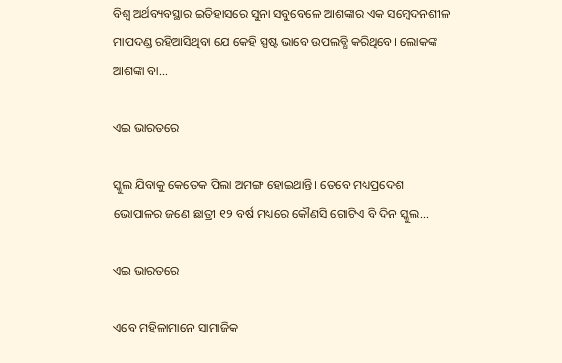ବିଶ୍ୱ ଅର୍ଥବ୍ୟବସ୍ଥାର ଇତିହାସରେ ସୁନା ସବୁବେଳେ ଆଶଙ୍କାର ଏକ ସମ୍ବେଦନଶୀଳ ମାପଦଣ୍ଡ ରହିଆସିଥିବା ଯେ କେହି ସ୍ପଷ୍ଟ ଭାବେ ଉପଲବ୍ଧି କରିଥିବେ। ଲୋକଙ୍କ ଆଶଙ୍କା ବା...

ଏଇ ଭାରତରେ

ସ୍କୁଲ ଯିବାକୁ କେତେକ ପିଲା ଅମଙ୍ଗ ହୋଇଥାନ୍ତି। ତେବେ ମଧ୍ୟପ୍ରଦେଶ ଭୋପାଳର ଜଣେ ଛାତ୍ରୀ ୧୨ ବର୍ଷ ମଧ୍ୟରେ କୌଣସି ଗୋଟିଏ ବି ଦିନ ସ୍କୁଲ...

ଏଇ ଭାରତରେ

ଏବେ ମହିଳାମାନେ ସାମାଜିକ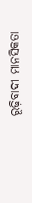ରୂଢ଼ିବାଦୀ ମାନସିକତା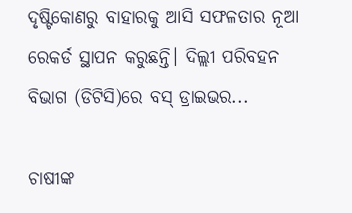ଦୃଷ୍ଟିକୋଣରୁ ବାହାରକୁ ଆସି ସଫଳତାର ନୂଆ ରେକର୍ଡ ସ୍ଥାପନ କରୁଛନ୍ତି। ଦିଲ୍ଲୀ ପରିବହନ ବିଭାଗ (ଡିଟିସି)ରେ ବସ୍‌ ଡ୍ରାଇଭର...

ଚାଷୀଙ୍କ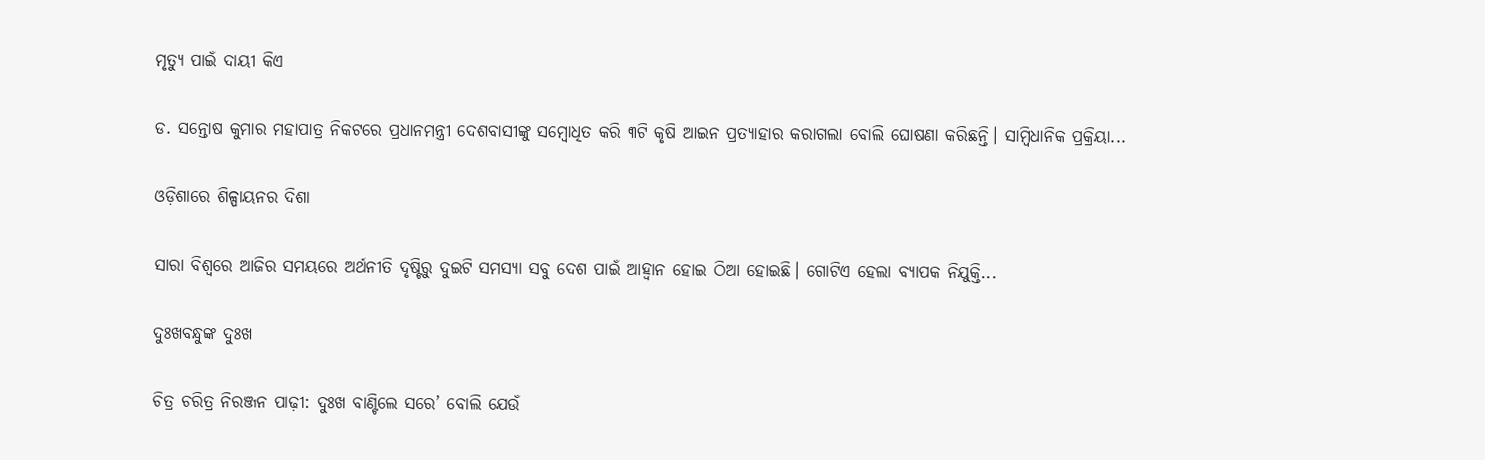ମୃତ୍ୟୁ ପାଇଁ ଦାୟୀ କିଏ

ଡ. ସନ୍ତୋଷ କୁମାର ମହାପାତ୍ର ନିକଟରେ ପ୍ରଧାନମନ୍ତ୍ରୀ ଦେଶବାସୀଙ୍କୁ ସମ୍ବୋଧିତ କରି ୩ଟି କୃଷି ଆଇନ ପ୍ରତ୍ୟାହାର କରାଗଲା ବୋଲି ଘୋଷଣା କରିଛନ୍ତି। ସାମ୍ବିଧାନିକ ପ୍ରକ୍ରିୟା...

ଓଡ଼ିଶାରେ ଶିଳ୍ପାୟନର ଦିଶା

ସାରା ବିଶ୍ୱରେ ଆଜିର ସମୟରେ ଅର୍ଥନୀତି ଦୃଷ୍ଟିରୁ ଦୁଇଟି ସମସ୍ୟା ସବୁ ଦେଶ ପାଇଁ ଆହ୍ବାନ ହୋଇ ଠିଆ ହୋଇଛି। ଗୋଟିଏ ହେଲା ବ୍ୟାପକ ନିଯୁକ୍ତି...

ଦୁଃଖବନ୍ଧୁଙ୍କ ଦୁଃଖ

ଚିତ୍ର ଚରିତ୍ର ନିରଞ୍ଜନ ପାଢ଼ୀ: ଦୁଃଖ ବାଣ୍ଟିଲେ ସରେ’ ବୋଲି ଯେଉଁ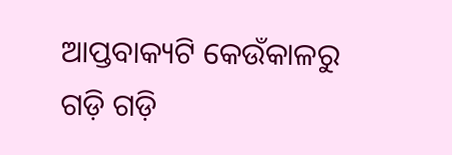ଆପ୍ତବାକ୍ୟଟି କେଉଁକାଳରୁ ଗଡ଼ି ଗଡ଼ି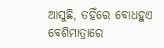ଆସୁଛି, ତହିଁରେ ବୋଧହୁଏ ବେଶିମାତ୍ରାରେ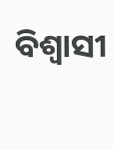ବିଶ୍ୱାସୀ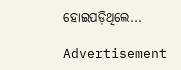ହୋଇପଡ଼ିଥିଲେ...

Advertisement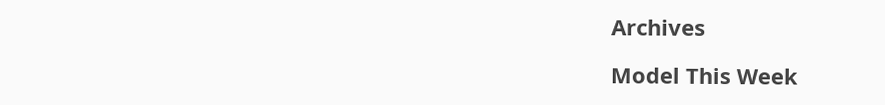Archives

Model This Week